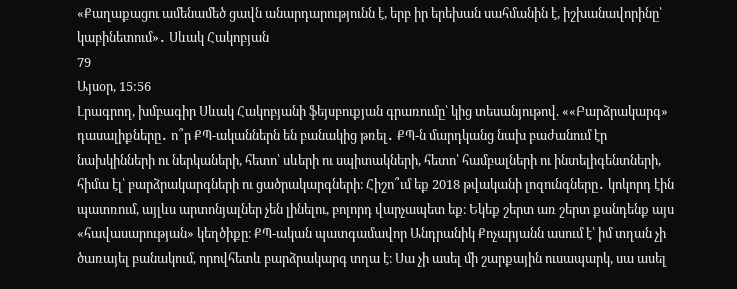«Քաղաքացու ամենամեծ ցավն անարդարությունն է, երբ իր երեխան սահմանին է, իշխանավորինը՝ կաբինետում»․ Սևակ Հակոբյան
79
Այսօր, 15:56
Լրագրող, խմբագիր Սևակ Հակոբյանի ֆեյսբուքյան գրառումը՝ կից տեսանյութով. ««Բարձրակարգ» դասալիքները․ ո՞ր ՔՊ-ականներն են բանակից թռել․ ՔՊ-ն մարդկանց նախ բաժանում էր նախկինների ու ներկաների, հետո՝ սևերի ու սպիտակների, հետո՝ համբալների ու ինտելիգենտների, հիմա էլ՝ բարձրակարգների ու ցածրակարգների։ Հիշո՞ւմ եք 2018 թվականի լոզունգները․ կոկորդ էին պատռում, այլևս արտոնյալներ չեն լինելու, բոլորդ վարչապետ եք։ Եկեք շերտ առ շերտ քանդենք այս «հավասարության» կեղծիքը։ ՔՊ-ական պատգամավոր Անդրանիկ Քոչարյանն ասում է՝ իմ տղան չի ծառայել բանակում, որովհետև բարձրակարգ տղա է։ Սա չի ասել մի շարքային ուսապարկ, սա ասել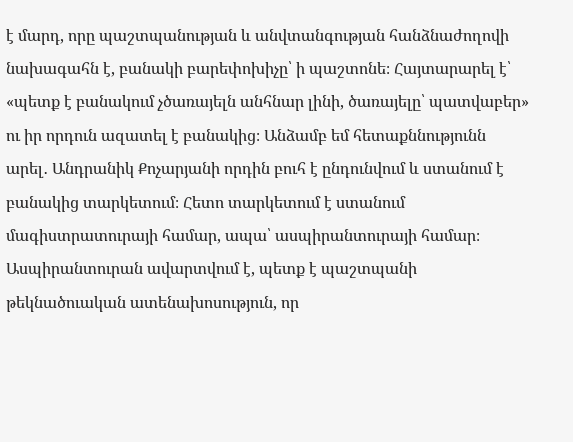է մարդ, որը պաշտպանության և անվտանգության հանձնաժողովի նախագահն է, բանակի բարեփոխիչը՝ ի պաշտոնե։ Հայտարարել է՝ «պետք է բանակում չծառայելն անհնար լինի, ծառայելը՝ պատվաբեր» ու իր որդուն ազատել է բանակից։ Անձամբ եմ հետաքննությունն արել․ Անդրանիկ Քոչարյանի որդին բուհ է ընդունվում և ստանում է բանակից տարկետում։ Հետո տարկետում է ստանում մագիստրատուրայի համար, ապա՝ ասպիրանտուրայի համար։ Ասպիրանտուրան ավարտվում է, պետք է պաշտպանի թեկնածուական ատենախոսություն, որ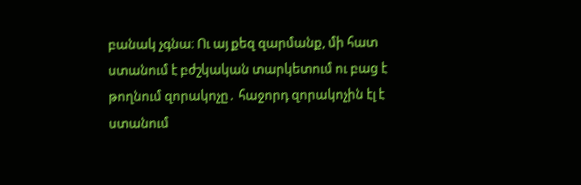բանակ չգնա։ Ու այ քեզ զարմանք, մի հատ ստանում է բժշկական տարկետում ու բաց է թողնում զորակոչը․ հաջորդ զորակոչին էլ է ստանում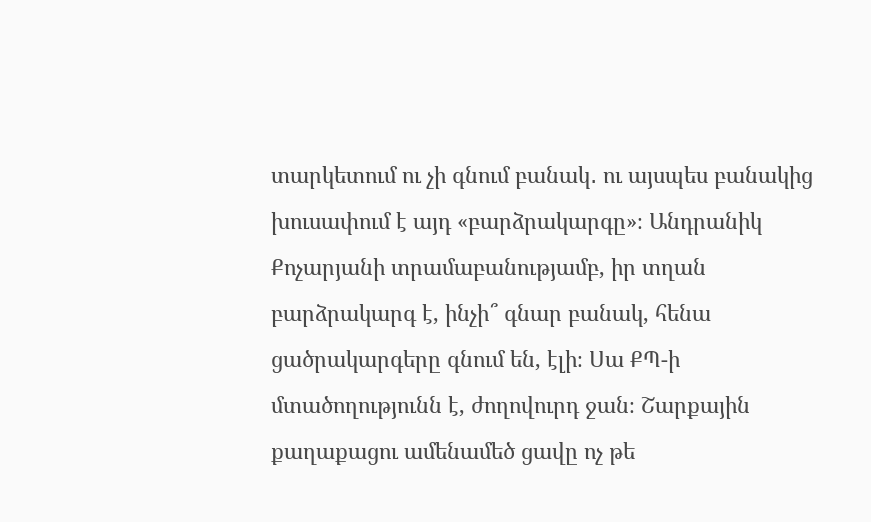տարկետում ու չի գնում բանակ․ ու այսպես բանակից խուսափում է այդ «բարձրակարգը»։ Անդրանիկ Քոչարյանի տրամաբանությամբ, իր տղան բարձրակարգ է, ինչի՞ գնար բանակ, հենա ցածրակարգերը գնում են, էլի։ Սա ՔՊ-ի մտածողությունն է, ժողովուրդ ջան։ Շարքային քաղաքացու ամենամեծ ցավը ոչ թե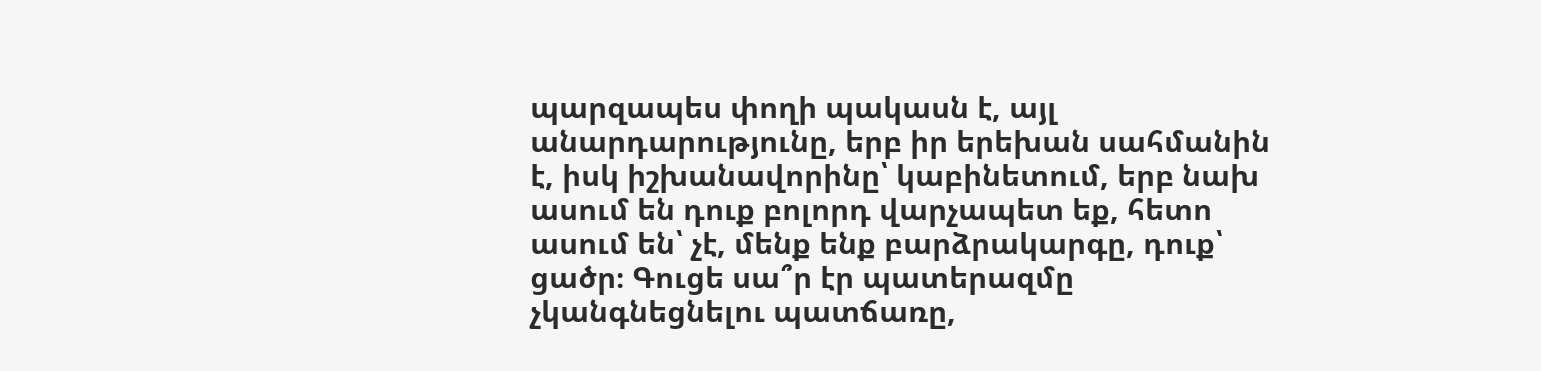պարզապես փողի պակասն է, այլ անարդարությունը, երբ իր երեխան սահմանին է, իսկ իշխանավորինը՝ կաբինետում, երբ նախ ասում են դուք բոլորդ վարչապետ եք, հետո ասում են՝ չէ, մենք ենք բարձրակարգը, դուք՝ ցածր։ Գուցե սա՞ր էր պատերազմը չկանգնեցնելու պատճառը,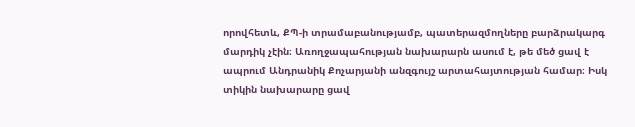որովհետև, ՔՊ-ի տրամաբանությամբ, պատերազմողները բարձրակարգ մարդիկ չէին։ Առողջապահության նախարարն ասում է, թե մեծ ցավ է ապրում Անդրանիկ Քոչարյանի անզգույշ արտահայտության համար։ Իսկ տիկին նախարարը ցավ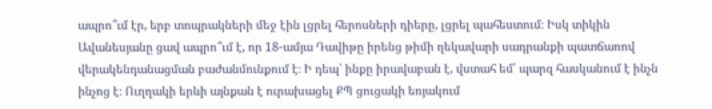ապրո՞ւմ էր, երբ տոպրակների մեջ էին լցրել հերոսների դիերը, լցրել պահեստում։ Իսկ տիկին Ավանեսյանը ցավ ապրո՞ւմ է, որ 18-ամյա Դավիթը իրենց թիմի ղեկավարի սադրանքի պատճառով վերակենդանացման բաժանմունքում է։ Ի դեպ՝ ինքը իրավաբան է, վստահ եմ՝ պարզ հասկանում է ինչն ինչոց է։ Ուղղակի երևի այնքան է ուրախացել ՔՊ ցուցակի եռյակում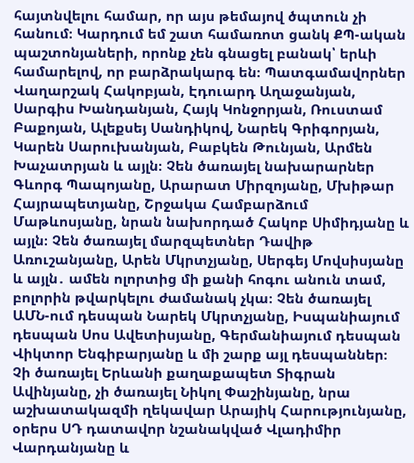հայտնվելու համար, որ այս թեմայով ծպտուն չի հանում։ Կարդում եմ շատ համառոտ ցանկ ՔՊ-ական պաշտոնյաների, որոնք չեն գնացել բանակ՝ երևի համարելով, որ բարձրակարգ են։ Պատգամավորներ Վաղարշակ Հակոբյան, Էդուարդ Աղաջանյան, Սարգիս Խանդանյան, Հայկ Կոնջորյան, Ռուստամ Բաքոյան, Ալեքսեյ Սանդիկով, Նարեկ Գրիգորյան, Կարեն Սարուխանյան, Բաբկեն Թունյան, Արմեն Խաչատրյան և այլն։ Չեն ծառայել նախարարներ Գևորգ Պապոյանը, Արարատ Միրզոյանը, Մխիթար Հայրապետյանը, Շրջակա Համբարձում Մաթևոսյանը, նրան նախորդած Հակոբ Սիմիդյանը և այլն։ Չեն ծառայել մարզպետներ Դավիթ Առուշանյանը, Արեն Մկրտչյանը, Սերգեյ Մովսիսյանը և այլն․ ամեն ոլորտից մի քանի հոգու անուն տամ, բոլորին թվարկելու ժամանակ չկա։ Չեն ծառայել ԱՄՆ-ում դեսպան Նարեկ Մկրտչյանը, Իսպանիայում դեսպան Սոս Ավետիսյանը, Գերմանիայում դեսպան Վիկտոր Ենգիբարյանը և մի շարք այլ դեսպաններ։ Չի ծառայել Երևանի քաղաքապետ Տիգրան Ավինյանը, չի ծառայել Նիկոլ Փաշինյանը, նրա աշխատակազմի ղեկավար Արայիկ Հարությունյանը, օրերս ՍԴ դատավոր նշանակված Վլադիմիր Վարդանյանը և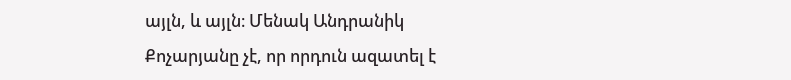այլն, և այլն։ Մենակ Անդրանիկ Քոչարյանը չէ, որ որդուն ազատել է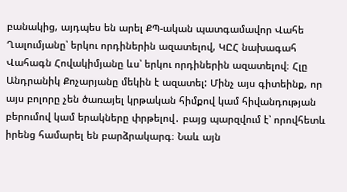բանակից, այդպես են արել ՔՊ-ական պատգամավոր Վահե Ղալումյանը՝ երկու որդիներին ազատելով, ԿԸՀ նախագահ Վահագն Հովակիմյանը ևս՝ երկու որդիներին ազատելով։ Հլը Անդրանիկ Քոչարյանը մեկին է ազատել: Մինչ այս գիտեինք, որ այս բոլորը չեն ծառայել կրթական հիմքով կամ հիվանդության բերումով կամ երակները փրթելով․ բայց պարզվում է՝ որովհետև իրենց համարել են բարձրակարգ։ Նաև այն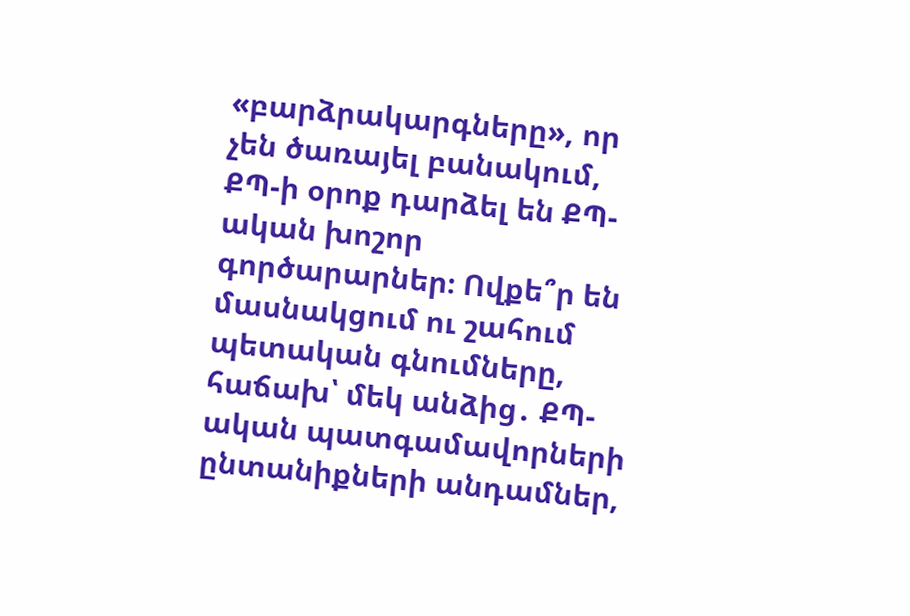«բարձրակարգները», որ չեն ծառայել բանակում, ՔՊ-ի օրոք դարձել են ՔՊ-ական խոշոր գործարարներ։ Ովքե՞ր են մասնակցում ու շահում պետական գնումները, հաճախ՝ մեկ անձից․ ՔՊ-ական պատգամավորների ընտանիքների անդամներ,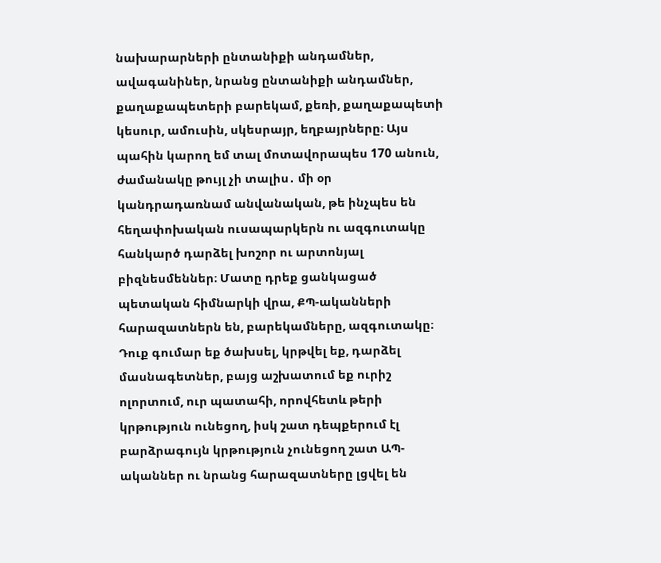նախարարների ընտանիքի անդամներ, ավագանիներ, նրանց ընտանիքի անդամներ, քաղաքապետերի բարեկամ, քեռի, քաղաքապետի կեսուր, ամուսին, սկեսրայր, եղբայրները։ Այս պահին կարող եմ տալ մոտավորապես 170 անուն, ժամանակը թույլ չի տալիս․ մի օր կանդրադառնամ անվանական, թե ինչպես են հեղափոխական ուսապարկերն ու ազգուտակը հանկարծ դարձել խոշոր ու արտոնյալ բիզնեսմեններ։ Մատը դրեք ցանկացած պետական հիմնարկի վրա, ՔՊ-ականների հարազատներն են, բարեկամները, ազգուտակը։ Դուք գումար եք ծախսել, կրթվել եք, դարձել մասնագետներ, բայց աշխատում եք ուրիշ ոլորտում, ուր պատահի, որովհետև թերի կրթություն ունեցող, իսկ շատ դեպքերում էլ բարձրագույն կրթություն չունեցող շատ ԱՊ-ականներ ու նրանց հարազատները լցվել են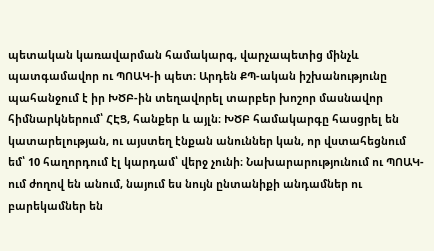պետական կառավարման համակարգ, վարչապետից մինչև պատգամավոր ու ՊՈԱԿ-ի պետ։ Արդեն ՔՊ-ական իշխանությունը պահանջում է իր ԽԾԲ-ին տեղավորել տարբեր խոշոր մասնավոր հիմնարկներում՝ ՀԷՑ, հանքեր և այլն։ ԽԾԲ համակարգը հասցրել են կատարելության, ու այստեղ էնքան անուններ կան, որ վստահեցնում եմ՝ 10 հաղորդում էլ կարդամ՝ վերջ չունի։ Նախարարությունում ու ՊՈԱԿ-ում ժողով են անում, նայում ես նույն ընտանիքի անդամներ ու բարեկամներ են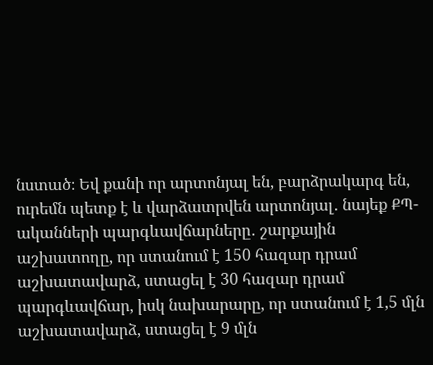նստած։ Եվ քանի որ արտոնյալ են, բարձրակարգ են, ուրեմն պետք է և վարձատրվեն արտոնյալ․ նայեք ՔՊ-ականների պարգևավճարները․ շարքային աշխատողը, որ ստանում է 150 հազար դրամ աշխատավարձ, ստացել է 30 հազար դրամ պարգևավճար, իսկ նախարարը, որ ստանում է 1,5 մլն աշխատավարձ, ստացել է 9 մլն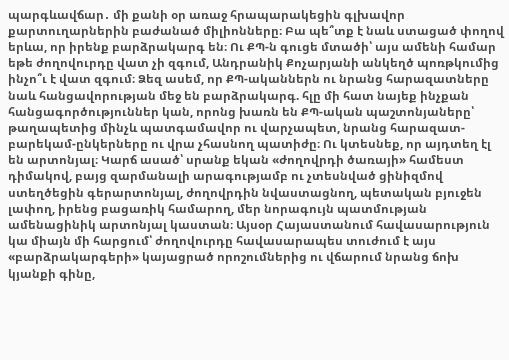պարգևավճար․ մի քանի օր առաջ հրապարակեցին գլխավոր քարտուղարներին բաժանած միլիոնները։ Բա պե՞տք է նաև ստացած փողով երևա, որ իրենք բարձրակարգ են։ Ու ՔՊ-ն գուցե մտածի՝ այս ամենի համար եթե ժողովուրդը վատ չի զգում, Անդրանիկ Քոչարյանի անկեղծ պոռթկումից ինչո՞ւ է վատ զգում։ Ձեզ ասեմ, որ ՔՊ-ականներն ու նրանց հարազատները նաև հանցավորության մեջ են բարձրակարգ. հլը մի հատ նայեք ինչքան հանցագործություններ կան, որոնց խառն են ՔՊ-ական պաշտոնյաները՝ թաղապետից մինչև պատգամավոր ու վարչապետ, նրանց հարազատ-բարեկամ-ընկերները ու վրա չհասնող պատիժը։ Ու կտեսնեք, որ այդտեղ էլ են արտոնյալ։ Կարճ ասած՝ սրանք եկան «ժողովրդի ծառայի» համեստ դիմակով, բայց զարմանալի արագությամբ ու չտեսնված ցինիզմով ստեղծեցին գերարտոնյալ, ժողովրդին նվաստացնող, պետական բյուջեն լափող, իրենց բացառիկ համարող, մեր նորագույն պատմության ամենացինիկ արտոնյալ կաստան։ Այսօր Հայաստանում հավասարություն կա միայն մի հարցում՝ ժողովուրդը հավասարապես տուժում է այս «բարձրակարգերի» կայացրած որոշումներից ու վճարում նրանց ճոխ կյանքի գինը,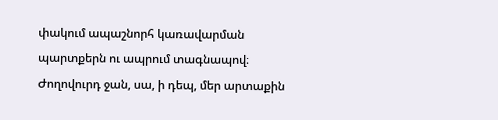փակում ապաշնորհ կառավարման պարտքերն ու ապրում տագնապով։ Ժողովուրդ ջան, սա, ի դեպ, մեր արտաքին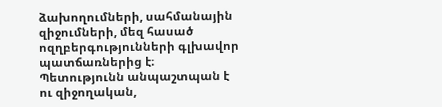ձախողումների, սահմանային զիջումների, մեզ հասած ոզղբերգությունների գլխավոր պատճառներից է։ Պետությունն անպաշտպան է ու զիջողական,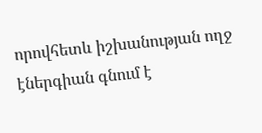որովհետև իշխանության ողջ էներգիան գնում է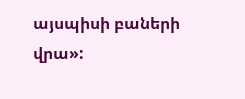այսպիսի բաների վրա»: